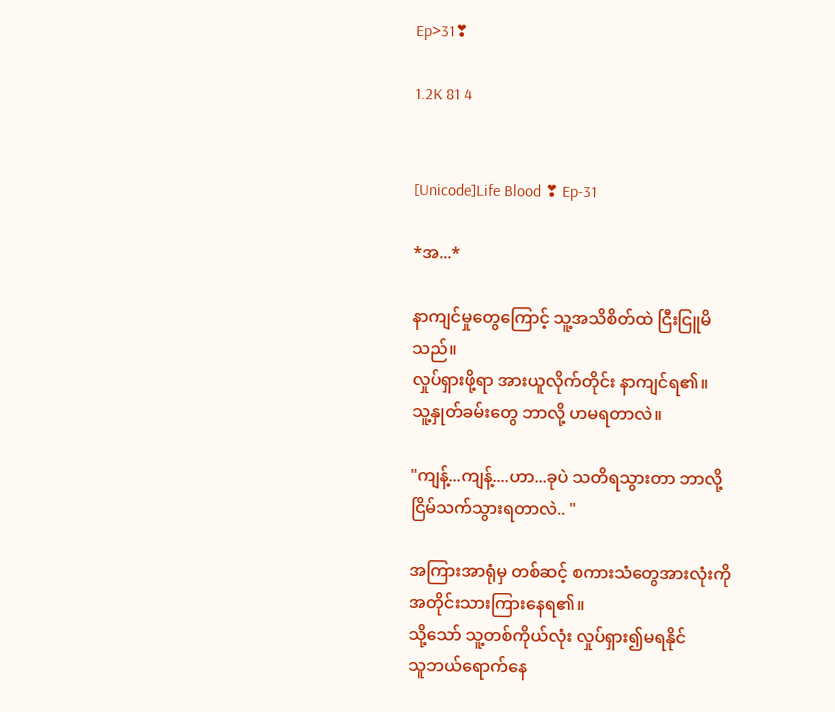Ep>31❣

1.2K 81 4


[Unicode]Life Blood ❣ Ep-31

*အ...*

နာကျင်မှုတွေကြောင့် သူ့အသိစိတ်ထဲ ငြီးငြူမိသည်။
လှုပ်ရှားဖို့ရာ အားယူလိုက်တိုင်း နာကျင်ရ၏။
သူ့နှုတ်ခမ်းတွေ ဘာလို့ ဟမရတာလဲ။

"ကျန့်...ကျန့်....ဟာ...ခုပဲ သတိရသွားတာ ဘာလို့ ငြိမ်သက်သွားရတာလဲ.. "

အကြားအာရုံမှ တစ်ဆင့် စကားသံတွေအားလုံးကို
အတိုင်းသားကြားနေရ၏။
သို့သော် သူ့တစ်ကိုယ်လုံး လှုပ်ရှား၍မရနိုင်
သူဘယ်ရောက်နေ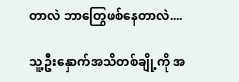တာလဲ ဘာတြွေဖစ်နေတာလဲ....

သူ့ဦးနှောက်အသိတစ်ချို့ကို အ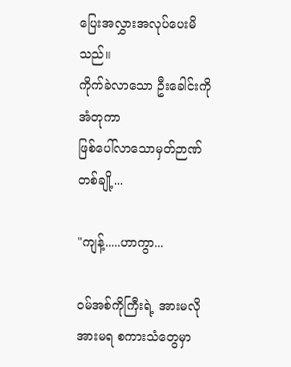ပြေးအလွှားအလုပ်ပေးမိသည်။
ကိုက်ခဲလာသော ဦးခေါင်းကိုအံတုကာ
ဖြစ်ပေါ်လာသောမှတ်ဉာဏ်တစ်ချို့...

"ကျန့်.....ဟာကွာ...

ဝမ်အစ်ကိုကြီးရဲ့ အားမလိုအားမရ စကားသံတွေမှာ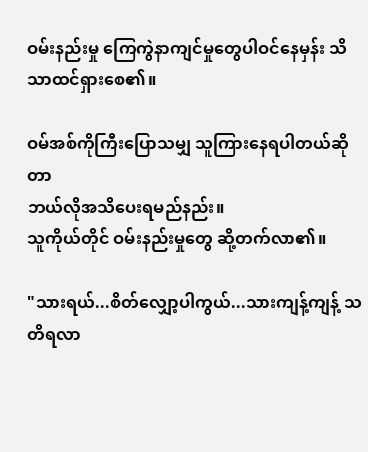ဝမ်းနည်းမှု ကြေကွဲနာကျင်မှုတွေပါဝင်နေမှန်း သိသာထင်ရှားစေ၏။

ဝမ်အစ်ကိုကြီးပြောသမျှ သူကြားနေရပါတယ်ဆိုတာ
ဘယ်လိုအသိပေးရမည်နည်း။
သူကိုယ်တိုင် ဝမ်းနည်းမှုတွေ ဆို့တက်လာ၏။

"သားရယ်...စိတ်လျှော့ပါကွယ်...သားကျန့်ကျန့် သတိရလာ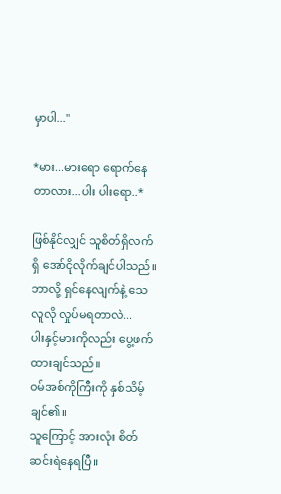မှာပါ..."

*မား...မားရော ရောက်နေတာလား...ပါး ပါးရော..*

ဖြစ်နိုင်လျှင် သူစိတ်ရှိလက်ရှိ အော်ငိုလိုက်ချင်ပါသည်။
ဘာလို့ ရှင်နေလျက်နဲ့ သေလူလို လှုပ်မရတာလဲ...
ပါးနှင့်မားကိုလည်း ပွေ့ဖက်ထားချင်သည်။
ဝမ်အစ်ကိုကြီးကို နှစ်သိမ့်ချင်၏။
သူကြောင့် အားလုံး စိတ်ဆင်းရဲနေရပြီ။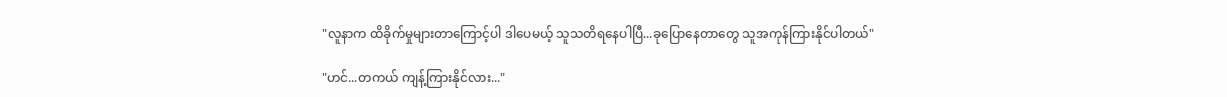"လူနာက ထိခိုက်မှုများတာကြောင့်ပါ ဒါပေမယ့် သူသတိရနေပါပြီ...ခုပြောနေတာတွေ သူအကုန်ကြားနိုင်ပါတယ်"

"ဟင်...တကယ် ကျန့်ကြားနိုင်လား..."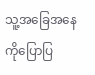သူ့အခြေအနေကို‌ပြောပြ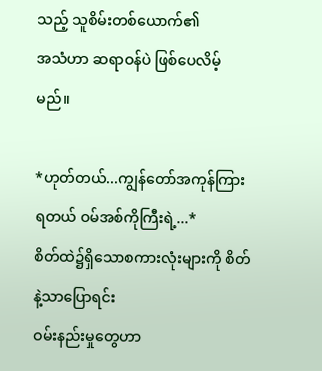သည့် သူစိမ်းတစ်ယောက်၏
အသံဟာ ဆရာဝန်ပဲ ဖြစ်ပေလိမ့်မည်။

*ဟုတ်တယ်...ကျွန်တော်အကုန်ကြားရတယ် ဝမ်အစ်ကိုကြီးရဲ့...*
စိတ်ထဲ၌ရှိသောစကားလုံးများကို စိတ်နဲ့သာပြောရင်း
ဝမ်းနည်းမှုတွေဟာ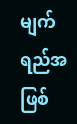မျက်ရည်အဖြစ်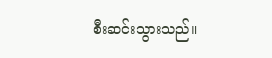စီးဆင်းသွားသည်။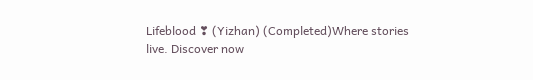Lifeblood ❣ (Yizhan) (Completed)Where stories live. Discover now